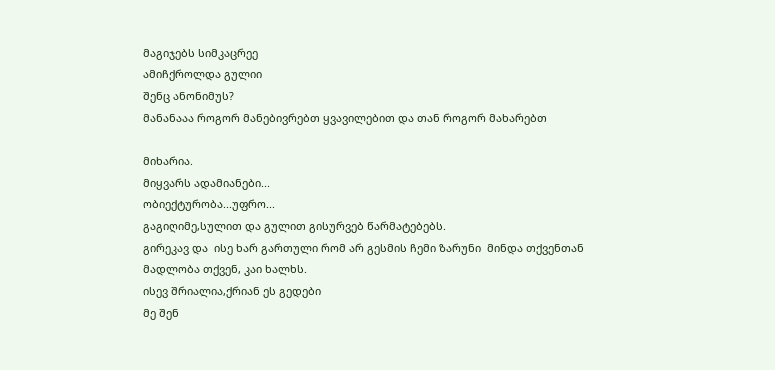მაგიჯებს სიმკაცრეე
ამიჩქროლდა გულიი
შენც ანონიმუს?
მანანააა როგორ მანებივრებთ ყვავილებით და თან როგორ მახარებთ

მიხარია.
მიყვარს ადამიანები...
ობიექტურობა...უფრო...
გაგიღიმე,სულით და გულით გისურვებ წარმატებებს.
გირეკავ და  ისე ხარ გართული რომ არ გესმის ჩემი ზარუნი  მინდა თქვენთან
მადლობა თქვენ, კაი ხალხს.
ისევ შრიალია,ქრიან ეს გედები
მე შენ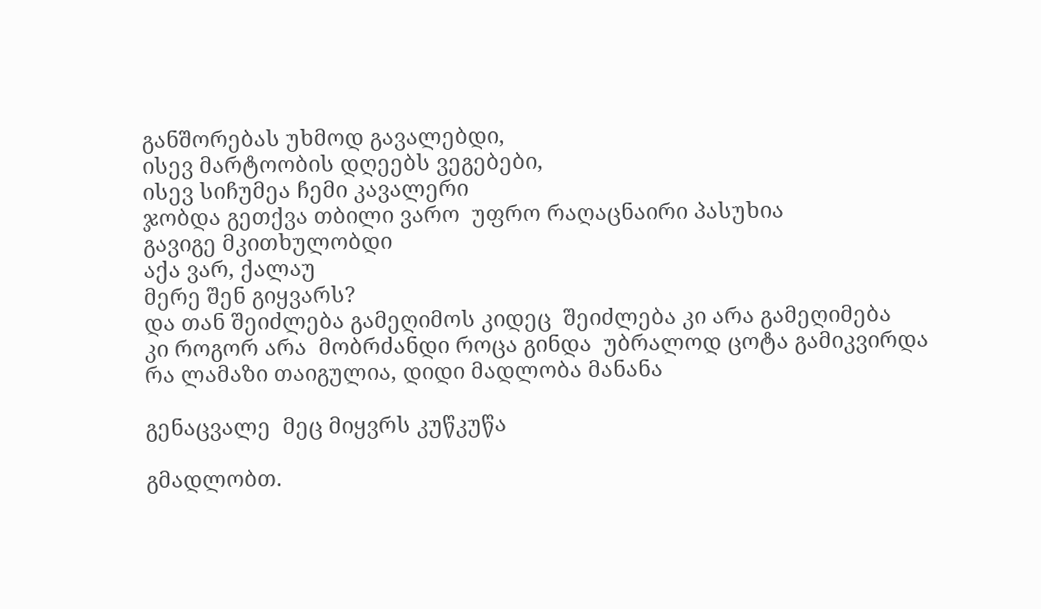განშორებას უხმოდ გავალებდი,
ისევ მარტოობის დღეებს ვეგებები,
ისევ სიჩუმეა ჩემი კავალერი
ჯობდა გეთქვა თბილი ვარო  უფრო რაღაცნაირი პასუხია
გავიგე მკითხულობდი
აქა ვარ, ქალაუ
მერე შენ გიყვარს?
და თან შეიძლება გამეღიმოს კიდეც  შეიძლება კი არა გამეღიმება
კი როგორ არა  მობრძანდი როცა გინდა  უბრალოდ ცოტა გამიკვირდა
რა ლამაზი თაიგულია, დიდი მადლობა მანანა

გენაცვალე  მეც მიყვრს კუწკუწა

გმადლობთ.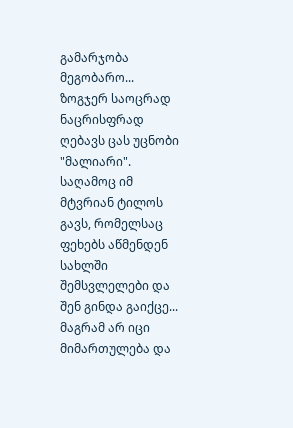გამარჯობა მეგობარო...
ზოგჯერ საოცრად ნაცრისფრად ღებავს ცას უცნობი "მალიარი".
საღამოც იმ მტვრიან ტილოს გავს, რომელსაც ფეხებს აწმენდენ სახლში შემსვლელები და შენ გინდა გაიქცე...
მაგრამ არ იცი მიმართულება და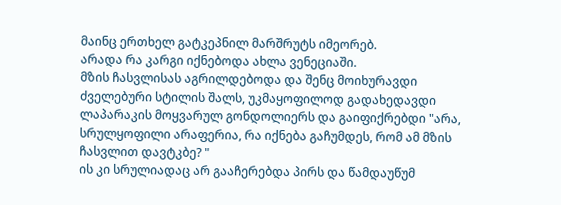მაინც ერთხელ გატკეპნილ მარშრუტს იმეორებ.
არადა რა კარგი იქნებოდა ახლა ვენეციაში.
მზის ჩასვლისას აგრილდებოდა და შენც მოიხურავდი ძველებური სტილის შალს, უკმაყოფილოდ გადახედავდი ლაპარაკის მოყვარულ გონდოლიერს და გაიფიქრებდი "არა, სრულყოფილი არაფერია, რა იქნება გაჩუმდეს, რომ ამ მზის ჩასვლით დავტკბე? "
ის კი სრულიადაც არ გააჩერებდა პირს და წამდაუწუმ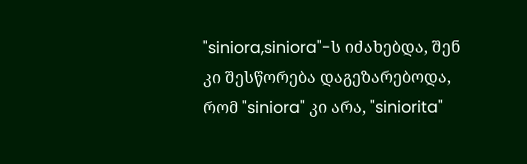"siniora,siniora"-ს იძახებდა, შენ კი შესწორება დაგეზარებოდა, რომ "siniora" კი არა, "siniorita"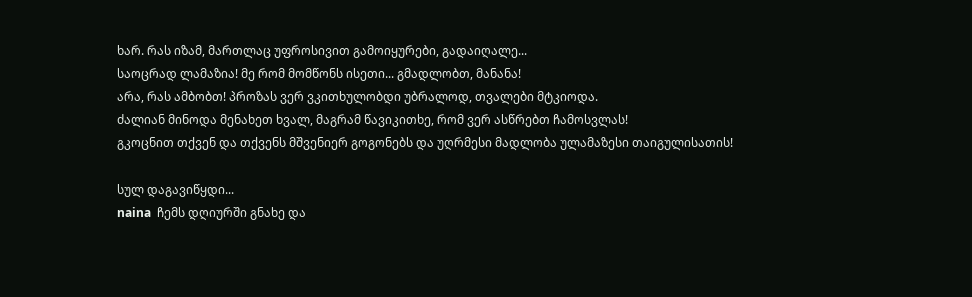ხარ. რას იზამ, მართლაც უფროსივით გამოიყურები, გადაიღალე...
საოცრად ლამაზია! მე რომ მომწონს ისეთი... გმადლობთ, მანანა!
არა, რას ამბობთ! პროზას ვერ ვკითხულობდი უბრალოდ, თვალები მტკიოდა.
ძალიან მინოდა მენახეთ ხვალ, მაგრამ წავიკითხე, რომ ვერ ასწრებთ ჩამოსვლას!
გკოცნით თქვენ და თქვენს მშვენიერ გოგონებს და უღრმესი მადლობა ულამაზესი თაიგულისათის!

სულ დაგავიწყდი...
naina  ჩემს დღიურში გნახე და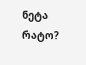ნეტა რატო?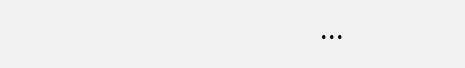...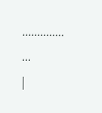..............
...
|